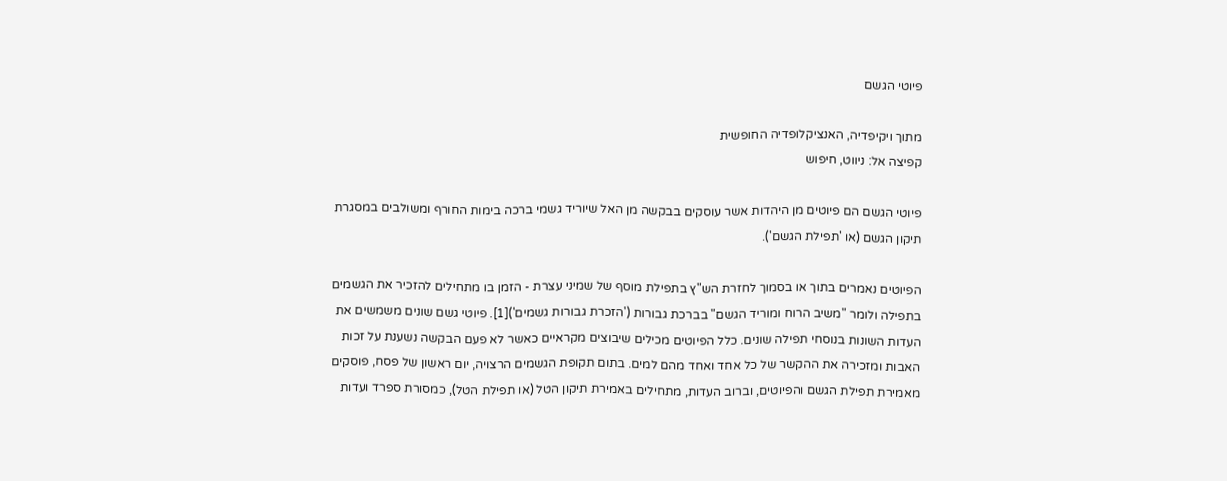פיוטי הגשם

מתוך ויקיפדיה, האנציקלופדיה החופשית
קפיצה אל: ניווט, חיפוש

פיוטי הגשם הם פיוטים מן היהדות אשר עוסקים בבקשה מן האל שיוריד גשמי ברכה בימות החורף ומשולבים במסגרת תיקון הגשם (או 'תפילת הגשם').

הפיוטים נאמרים בתוך או בסמוך לחזרת הש"ץ בתפילת מוסף של שמיני עצרת - הזמן בו מתחילים להזכיר את הגשמים בתפילה ולומר "משיב הרוח ומוריד הגשם" בברכת גבורות ('הזכרת גבורות גשמים')[1]. פיוטי גשם שונים משמשים את העדות השונות בנוסחי תפילה שונים. כלל הפיוטים מכילים שיבוצים מקראיים כאשר לא פעם הבקשה נשענת על זכות האבות ומזכירה את ההקשר של כל אחד ואחד מהם למים. בתום תקופת הגשמים הרצויה, יום ראשון של פסח, פוסקים מאמירת תפילת הגשם והפיוטים, וברוב העדות, מתחילים באמירת תיקון הטל (או תפילת הטל), כמסורת ספרד ועדות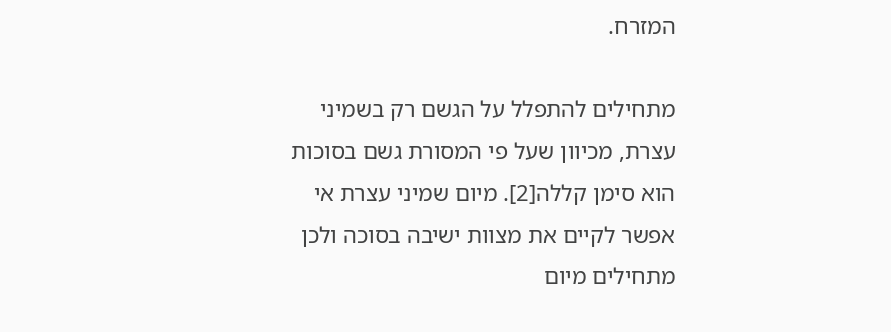המזרח.

מתחילים להתפלל על הגשם רק בשמיני עצרת, מכיוון שעל פי המסורת גשם בסוכות הוא סימן קללה[2]. מיום שמיני עצרת אי אפשר לקיים את מצוות ישיבה בסוכה ולכן מתחילים מיום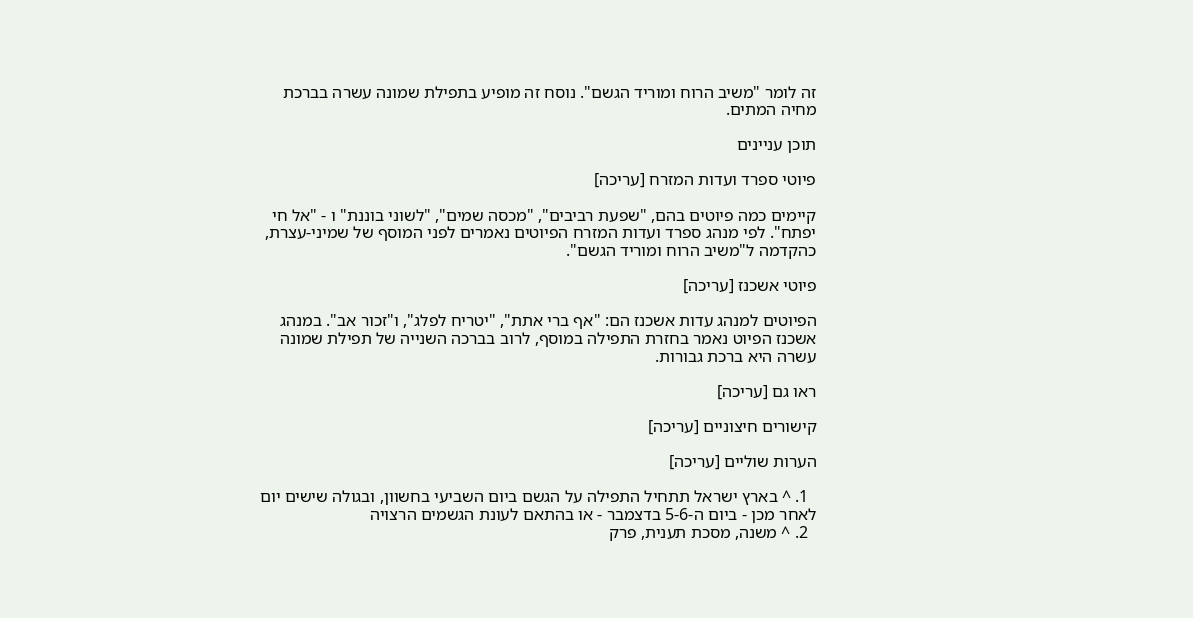זה לומר "משיב הרוח ומוריד הגשם". נוסח זה מופיע בתפילת שמונה עשרה בברכת מחיה המתים.

תוכן עניינים

פיוטי ספרד ועדות המזרח [עריכה]

קיימים כמה פיוטים בהם, "שפעת רביבים", "מכסה שמים", "לשוני בוננת" ו - "אל חי יפתח". לפי מנהג ספרד ועדות המזרח הפיוטים נאמרים לפני המוסף של שמיני-עצרת, כהקדמה ל"משיב הרוח ומוריד הגשם".

פיוטי אשכנז [עריכה]

הפיוטים למנהג עדות אשכנז הם: "אף ברי אתת", "יטריח לפלג", ו"זכור אב". במנהג אשכנז הפיוט נאמר בחזרת התפילה במוסף, לרוב בברכה השנייה של תפילת שמונה עשרה היא ברכת גבורות.

ראו גם [עריכה]

קישורים חיצוניים [עריכה]

הערות שוליים [עריכה]

  1. ^ בארץ ישראל תתחיל התפילה על הגשם ביום השביעי בחשוון, ובגולה שישים יום לאחר מכן - ביום ה-5-6 בדצמבר - או בהתאם לעונת הגשמים הרצויה
  2. ^ משנה, מסכת תענית, פרק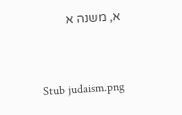א, משנה א


Stub judaism.png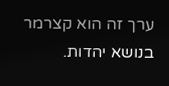ערך זה הוא קצרמר בנושא יהדות.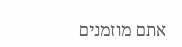אתם מוזמנים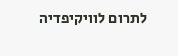לתרום לוויקיפדיה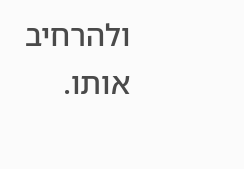ולהרחיב אותו.